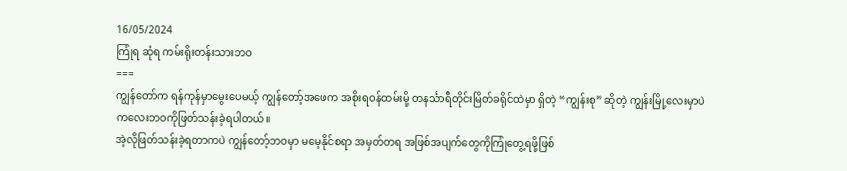16/05/2024
ကြုံရ ဆုံရ ကမ်းရိုးတန်းသားဘဝ
===
ကျွန်တော်က ရန်ကုန်မှာမွေးပေမယ့် ကျွန်တော့်အဖေက အစိုးရဝန်ထမ်းမို့ တနင်္သာရီတိုင်းမြိတ်ခရိုင်ထဲမှာ ရှိတဲ့ “ကျွန်းစု” ဆိုတဲ့ ကျွန်းမြို့လေးမှာပဲ ကလေးဘဝကိုဖြတ်သန်းခဲ့ရပါတယ်။
အဲ့လိုဖြတ်သန်းခဲ့ရတာကပဲ ကျွန်တော့်ဘဝမှာ မမေ့နိုင်စရာ အမှတ်တရ အဖြစ်အပျက်တွေကိုကြုံတွေ့ရဖို့ဖြစ်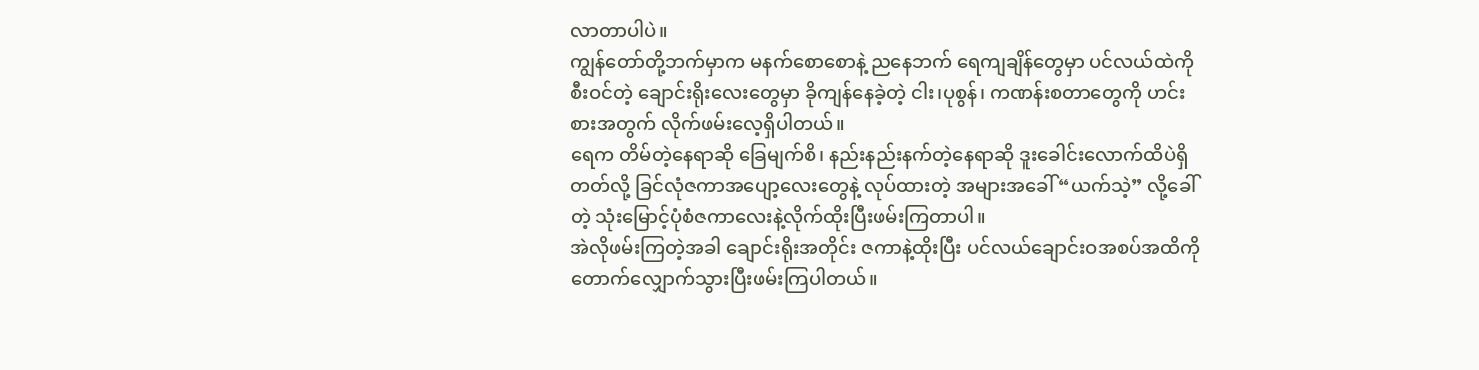လာတာပါပဲ။
ကျွန်တော်တို့ဘက်မှာက မနက်စောစောနဲ့ ညနေဘက် ရေကျချိန်တွေမှာ ပင်လယ်ထဲကိုစီးဝင်တဲ့ ချောင်းရိုးလေးတွေမှာ ခိုကျန်နေခဲ့တဲ့ ငါး၊ပုစွန်၊ ကဏန်းစတာတွေကို ဟင်းစားအတွက် လိုက်ဖမ်းလေ့ရှိပါတယ်။
ရေက တိမ်တဲ့နေရာဆို ခြေမျက်စိ၊ နည်းနည်းနက်တဲ့နေရာဆို ဒူးခေါင်းလောက်ထိပဲရှိတတ်လို့ ခြင်လုံဇကာအပျော့လေးတွေနဲ့ လုပ်ထားတဲ့ အများအခေါ် “ယက်သဲ့” လို့ခေါ်တဲ့ သုံးမြောင့်ပုံစံဇကာလေးနဲ့လိုက်ထိုးပြီးဖမ်းကြတာပါ။
အဲလိုဖမ်းကြတဲ့အခါ ချောင်းရိုးအတိုင်း ဇကာနဲ့ထိုးပြီး ပင်လယ်ချောင်းဝအစပ်အထိကို တောက်လျှောက်သွားပြီးဖမ်းကြပါတယ်။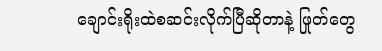ချောင်းရိုးထဲစဆင်းလိုက်ပြီဆိုတာနဲ့ ဖြုတ်တွေ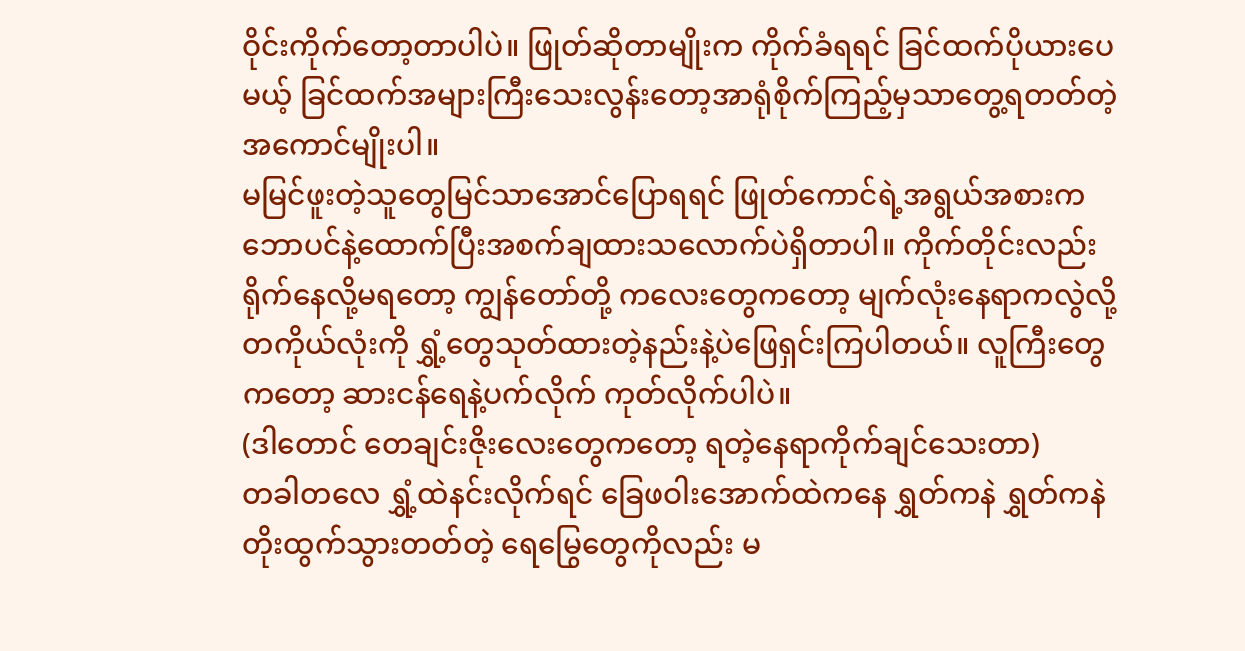ဝိုင်းကိုက်တော့တာပါပဲ။ ဖြုတ်ဆိုတာမျိုးက ကိုက်ခံရရင် ခြင်ထက်ပိုယားပေမယ့် ခြင်ထက်အများကြီးသေးလွန်းတော့အာရုံစိုက်ကြည့်မှသာတွေ့ရတတ်တဲ့အကောင်မျိုးပါ။
မမြင်ဖူးတဲ့သူတွေမြင်သာအောင်ပြောရရင် ဖြုတ်ကောင်ရဲ့အရွယ်အစားက ဘောပင်နဲ့ထောက်ပြီးအစက်ချထားသလောက်ပဲရှိတာပါ။ ကိုက်တိုင်းလည်းရိုက်နေလို့မရတော့ ကျွန်တော်တို့ ကလေးတွေကတော့ မျက်လုံးနေရာကလွဲလို့ တကိုယ်လုံးကို ရွှံ့တွေသုတ်ထားတဲ့နည်းနဲ့ပဲဖြေရှင်းကြပါတယ်။ လူကြီးတွေကတော့ ဆားငန်ရေနဲ့ပက်လိုက် ကုတ်လိုက်ပါပဲ။
(ဒါတောင် တေချင်းဇိုးလေးတွေကတော့ ရတဲ့နေရာကိုက်ချင်သေးတာ)
တခါတလေ ရွှံ့ထဲနင်းလိုက်ရင် ခြေဖဝါးအောက်ထဲကနေ ရွှတ်ကနဲ ရွှတ်ကနဲ တိုးထွက်သွားတတ်တဲ့ ရေမြွေတွေကိုလည်း မ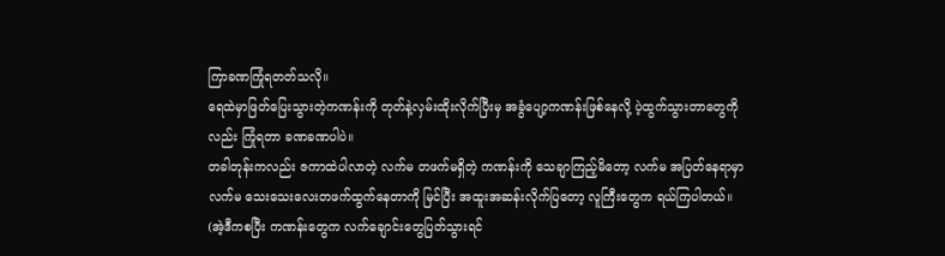ကြာခဏကြုံရတတ်သလို။
ရေထဲမှာဖြတ်ပြေးသွားတဲ့ကဏန်းကို တုတ်နဲ့လှမ်းထိုးလိုက်ပြီးမှ အခွံပျော့ကဏန်းဖြစ်နေလို့ ပဲ့ထွက်သွားတာတွေကိုလည်း ကြုံရတာ ခဏခဏပါပဲ။
တခါတုန်းကလည်း ဇကာထဲပါလာတဲ့ လက်မ တဖက်မရှိတဲ့ ကဏန်းကို သေချာကြည့်မိတော့ လက်မ အပြတ်နေရာမှာ လက်မ သေးသေးလေးတဖက်ထွက်နေတာကို မြင်ပြီး အထူးအဆန်းလိုက်ပြတော့ လူကြီးတွေက ရယ်ကြပါတယ်။
(အဲ့ဒီကစပြီး ကဏန်းတွေက လက်ချောင်းတွေပြတ်သွားရင်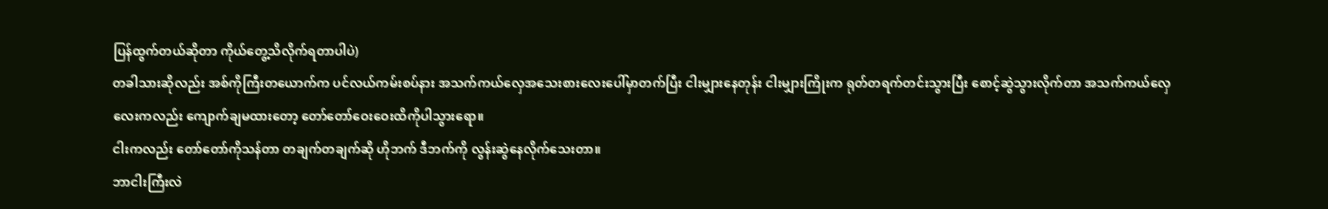ပြန်ထွက်တယ်ဆိုတာ ကိုယ်တွေ့သိလိုက်ရတာပါပဲ)
တခါသားဆိုလည်း အစ်ကိုကြီးတယောက်က ပင်လယ်ကမ်းစပ်နား အသက်ကယ်လှေအသေးစားလေးပေါ်မှာတက်ပြီး ငါးမျှားနေတုန်း ငါးမျှားကြိုးက ရုတ်တရက်တင်းသွားပြီး စောင့်ဆွဲသွားလိုက်တာ အသက်ကယ်လှေလေးကလည်း ကျောက်ချမထားတော့ တော်တော်ဝေးဝေးထိကိုပါသွားရော။
ငါးကလည်း တော်တော်ကိုသန်တာ တချက်တချက်ဆို ဟိုဘက် ဒီဘက်ကို လွန်းဆွဲနေလိုက်သေးတာ။
ဘာငါးကြီးလဲ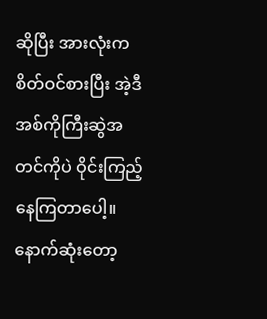ဆိုပြီး အားလုံးက စိတ်ဝင်စားပြီး အဲ့ဒီအစ်ကိုကြီးဆွဲအတင်ကိုပဲ ဝိုင်းကြည့်နေကြတာပေါ့။
နောက်ဆုံးတော့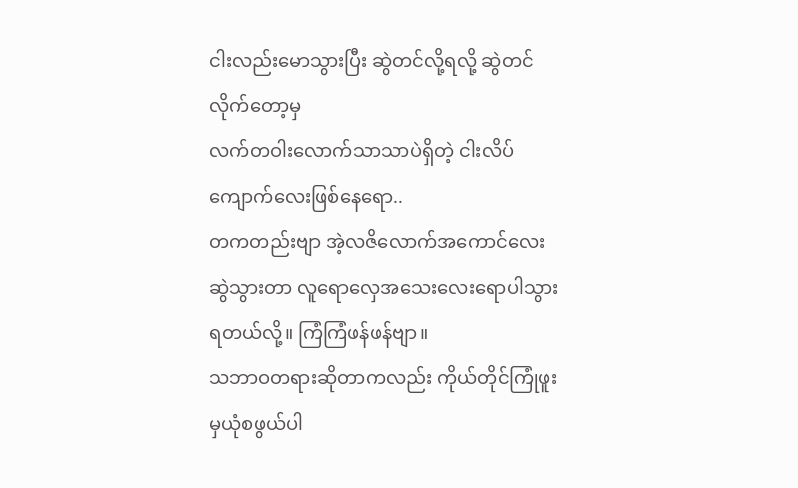ငါးလည်းမောသွားပြီး ဆွဲတင်လို့ရလို့ ဆွဲတင်လိုက်တော့မှ
လက်တဝါးလောက်သာသာပဲရှိတဲ့ ငါးလိပ်ကျောက်လေးဖြစ်နေရော..
တကတည်းဗျာ အဲ့လဇိလောက်အကောင်လေးဆွဲသွားတာ လူရောလှေအသေးလေးရောပါသွားရတယ်လို့။ ကြံကြံဖန်ဖန်ဗျာ။
သဘာဝတရားဆိုတာကလည်း ကိုယ်တိုင်ကြုံဖူးမှယုံစဖွယ်ပါ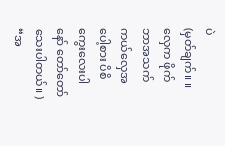ပဲ
(မှတ်ချက်။ ။ လှေက ဖိုက်ဘာအသက်ကယ်လှေအပေါ့စား ပိစိကွေးလေးပါနော် တော်တော်သေးပါတယ်။ )
“အ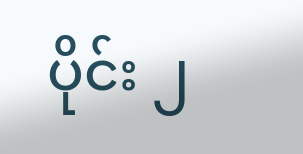ပိုင်း ၂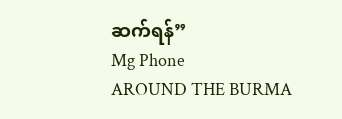ဆက်ရန်”
Mg Phone
AROUND THE BURMA